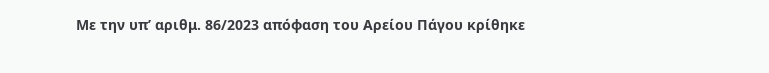Με την υπ’ αριθμ. 86/2023 απόφαση του Αρείου Πάγου κρίθηκε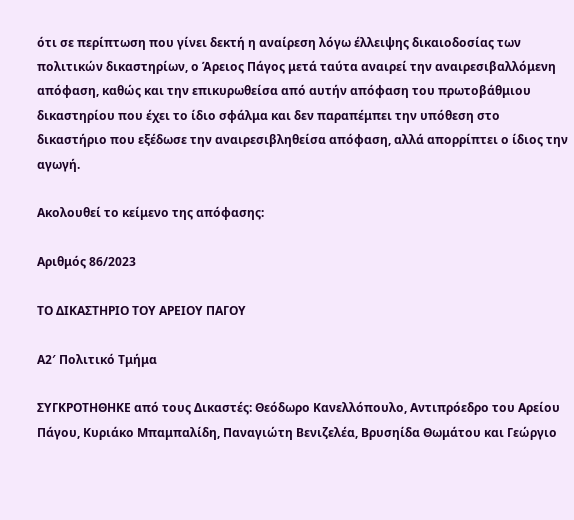ότι σε περίπτωση που γίνει δεκτή η αναίρεση λόγω έλλειψης δικαιοδοσίας των πολιτικών δικαστηρίων, ο Άρειος Πάγος μετά ταύτα αναιρεί την αναιρεσιβαλλόμενη απόφαση, καθώς και την επικυρωθείσα από αυτήν απόφαση του πρωτοβάθμιου δικαστηρίου που έχει το ίδιο σφάλμα και δεν παραπέμπει την υπόθεση στο δικαστήριο που εξέδωσε την αναιρεσιβληθείσα απόφαση, αλλά απορρίπτει ο ίδιος την αγωγή.

Ακολουθεί το κείμενο της απόφασης:

Αριθμός 86/2023

ΤΟ ΔΙΚΑΣΤΗΡΙΟ ΤΟΥ ΑΡΕΙΟΥ ΠΑΓΟΥ

Α2′ Πολιτικό Τμήμα

ΣΥΓΚΡΟΤΗΘΗΚΕ από τους Δικαστές: Θεόδωρο Κανελλόπουλο, Αντιπρόεδρο του Αρείου Πάγου, Κυριάκο Μπαμπαλίδη, Παναγιώτη Βενιζελέα, Βρυσηίδα Θωμάτου και Γεώργιο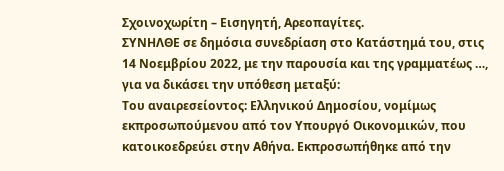Σχοινοχωρίτη – Εισηγητή, Αρεοπαγίτες.
ΣΥΝΗΛΘΕ σε δημόσια συνεδρίαση στο Κατάστημά του, στις 14 Νοεμβρίου 2022, με την παρουσία και της γραμματέως …, για να δικάσει την υπόθεση μεταξύ:
Του αναιρεσείοντος: Ελληνικού Δημοσίου, νομίμως εκπροσωπούμενου από τον Υπουργό Οικονομικών, που κατοικοεδρεύει στην Αθήνα. Εκπροσωπήθηκε από την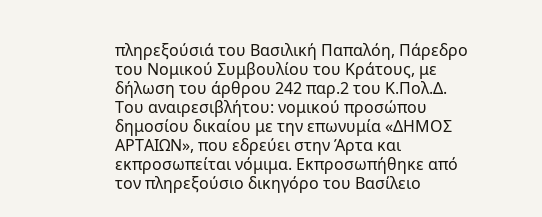πληρεξούσιά του Βασιλική Παπαλόη, Πάρεδρο του Νομικού Συμβουλίου του Κράτους, με δήλωση του άρθρου 242 παρ.2 του Κ.Πολ.Δ.
Του αναιρεσιβλήτου: νομικού προσώπου δημοσίου δικαίου με την επωνυμία «ΔΗΜΟΣ ΑΡΤΑΙΩΝ», που εδρεύει στην Άρτα και εκπροσωπείται νόμιμα. Εκπροσωπήθηκε από τον πληρεξούσιο δικηγόρο του Βασίλειο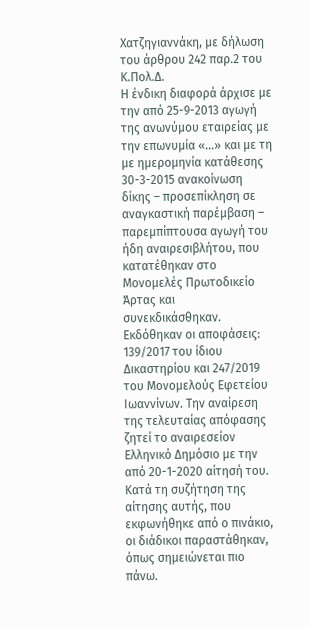Χατζηγιαννάκη, με δήλωση του άρθρου 242 παρ.2 του Κ.Πολ.Δ.
Η ένδικη διαφορά άρχισε με την από 25-9-2013 αγωγή της ανωνύμου εταιρείας με την επωνυμία «…» και με τη με ημερομηνία κατάθεσης 30-3-2015 ανακοίνωση δίκης – προσεπίκληση σε αναγκαστική παρέμβαση – παρεμπίπτουσα αγωγή του ήδη αναιρεσιβλήτου, που κατατέθηκαν στο Μονομελές Πρωτοδικείο Άρτας και συνεκδικάσθηκαν. Εκδόθηκαν οι αποφάσεις: 139/2017 του ίδιου Δικαστηρίου και 247/2019 του Μονομελούς Εφετείου Ιωαννίνων. Την αναίρεση της τελευταίας απόφασης ζητεί το αναιρεσείον Ελληνικό Δημόσιο με την από 20-1-2020 αίτησή του.
Κατά τη συζήτηση της αίτησης αυτής, που εκφωνήθηκε από ο πινάκιο, οι διάδικοι παραστάθηκαν, όπως σημειώνεται πιο πάνω.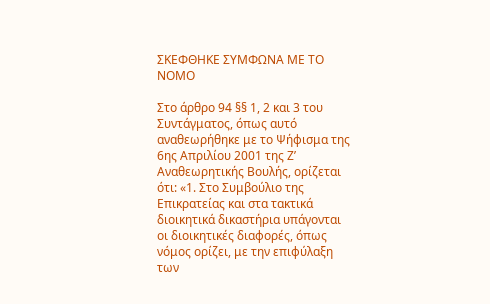ΣΚΕΦΘΗΚΕ ΣΥΜΦΩΝΑ ΜΕ ΤΟ ΝΟΜΟ

Στο άρθρο 94 §§ 1, 2 και 3 του Συντάγματος, όπως αυτό αναθεωρήθηκε με το Ψήφισμα της 6ης Απριλίου 2001 της Ζ’ Αναθεωρητικής Βουλής, ορίζεται ότι: «1. Στο Συμβούλιο της Επικρατείας και στα τακτικά διοικητικά δικαστήρια υπάγονται οι διοικητικές διαφορές, όπως νόμος ορίζει, με την επιφύλαξη των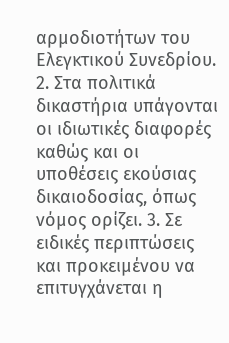αρμοδιοτήτων του Ελεγκτικού Συνεδρίου. 2. Στα πολιτικά δικαστήρια υπάγονται οι ιδιωτικές διαφορές καθώς και οι υποθέσεις εκούσιας δικαιοδοσίας, όπως νόμος ορίζει. 3. Σε ειδικές περιπτώσεις και προκειμένου να επιτυγχάνεται η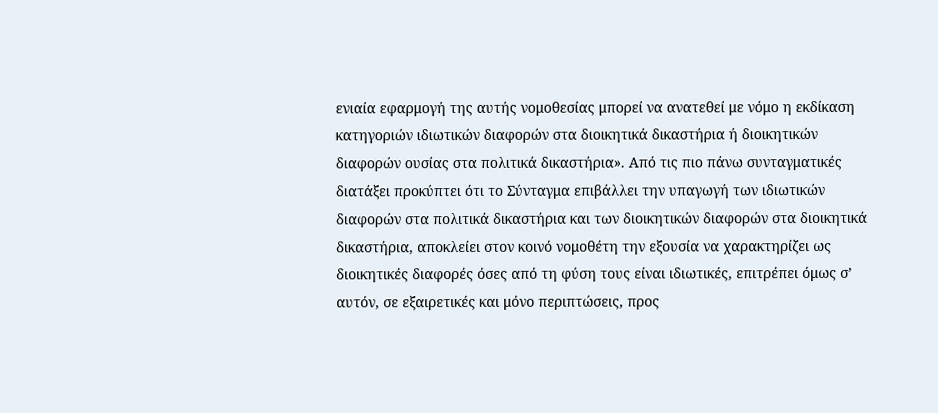ενιαία εφαρμογή της αυτής νομοθεσίας μπορεί να ανατεθεί με νόμο η εκδίκαση κατηγοριών ιδιωτικών διαφορών στα διοικητικά δικαστήρια ή διοικητικών διαφορών ουσίας στα πολιτικά δικαστήρια». Από τις πιο πάνω συνταγματικές διατάξει προκύπτει ότι το Σύνταγμα επιβάλλει την υπαγωγή των ιδιωτικών διαφορών στα πολιτικά δικαστήρια και των διοικητικών διαφορών στα διοικητικά δικαστήρια, αποκλείει στον κοινό νομοθέτη την εξουσία να χαρακτηρίζει ως διοικητικές διαφορές όσες από τη φύση τους είναι ιδιωτικές, επιτρέπει όμως σ’ αυτόν, σε εξαιρετικές και μόνο περιπτώσεις, προς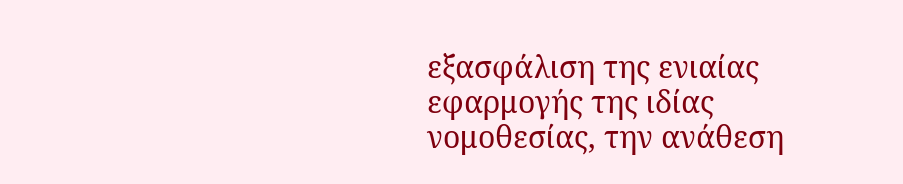εξασφάλιση της ενιαίας εφαρμογής της ιδίας νομοθεσίας, την ανάθεση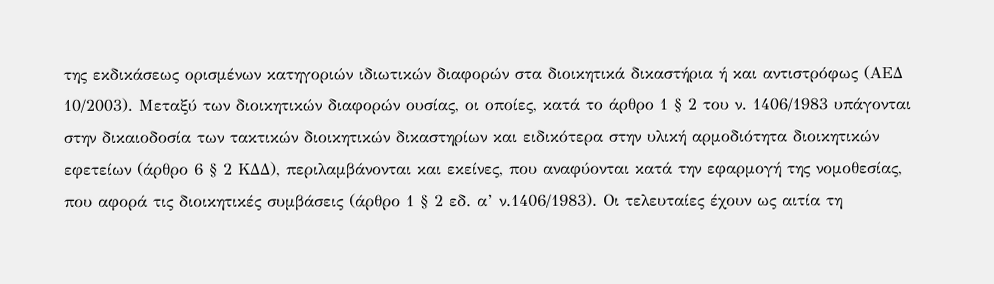της εκδικάσεως ορισμένων κατηγοριών ιδιωτικών διαφορών στα διοικητικά δικαστήρια ή και αντιστρόφως (ΑΕΔ 10/2003). Μεταξύ των διοικητικών διαφορών ουσίας, οι οποίες, κατά το άρθρο 1 § 2 του ν. 1406/1983 υπάγονται στην δικαιοδοσία των τακτικών διοικητικών δικαστηρίων και ειδικότερα στην υλική αρμοδιότητα διοικητικών εφετείων (άρθρο 6 § 2 ΚΔΔ), περιλαμβάνονται και εκείνες, που αναφύονται κατά την εφαρμογή της νομοθεσίας, που αφορά τις διοικητικές συμβάσεις (άρθρο 1 § 2 εδ. α’ ν.1406/1983). Οι τελευταίες έχουν ως αιτία τη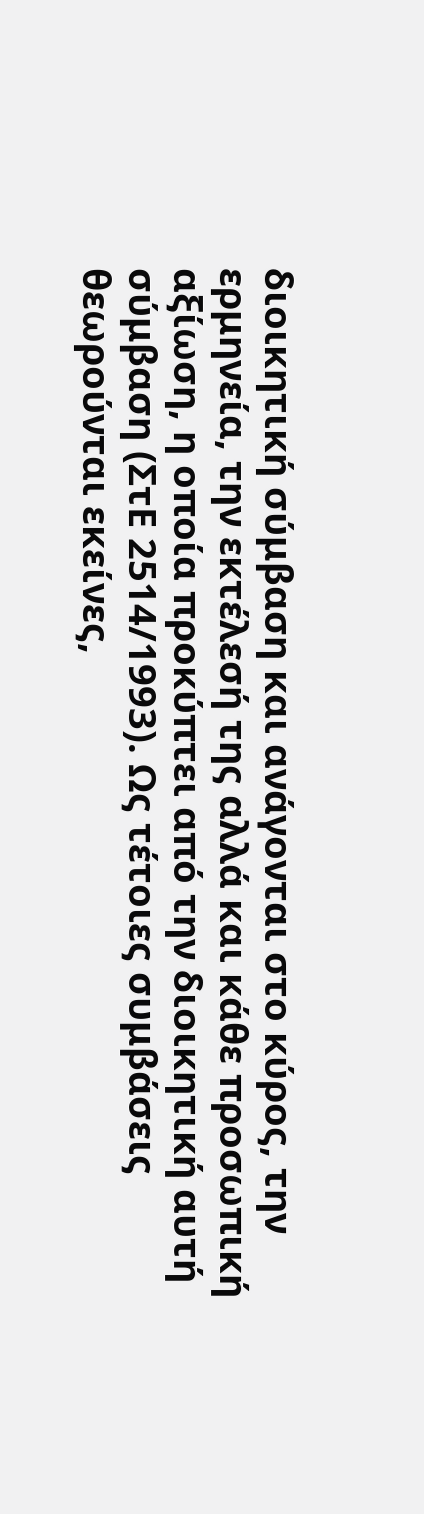διοικητική σύμβαση και ανάγονται στο κύρος, την ερμηνεία, την εκτέλεσή της αλλά και κάθε προσωπική αξίωση, η οποία προκύπτει από την διοικητική αυτή σύμβαση (ΣτΕ 2514/1993). Ως τέτοιες συμβάσεις θεωρούνται εκείνες,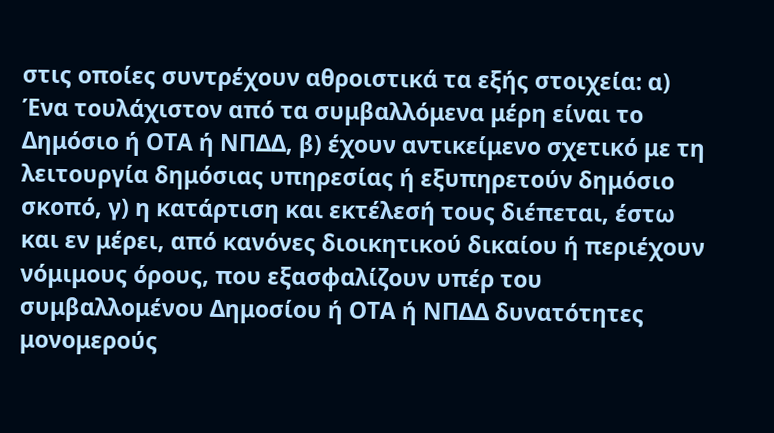στις οποίες συντρέχουν αθροιστικά τα εξής στοιχεία: α) Ένα τουλάχιστον από τα συμβαλλόμενα μέρη είναι το Δημόσιο ή ΟΤΑ ή ΝΠΔΔ, β) έχουν αντικείμενο σχετικό με τη λειτουργία δημόσιας υπηρεσίας ή εξυπηρετούν δημόσιο σκοπό, γ) η κατάρτιση και εκτέλεσή τους διέπεται, έστω και εν μέρει, από κανόνες διοικητικού δικαίου ή περιέχουν νόμιμους όρους, που εξασφαλίζουν υπέρ του συμβαλλομένου Δημοσίου ή ΟΤΑ ή ΝΠΔΔ δυνατότητες μονομερούς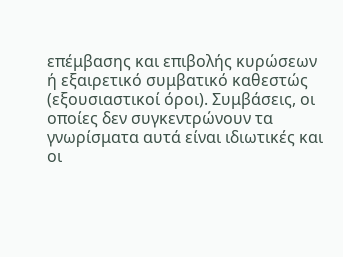επέμβασης και επιβολής κυρώσεων ή εξαιρετικό συμβατικό καθεστώς (εξουσιαστικοί όροι). Συμβάσεις, οι οποίες δεν συγκεντρώνουν τα γνωρίσματα αυτά είναι ιδιωτικές και οι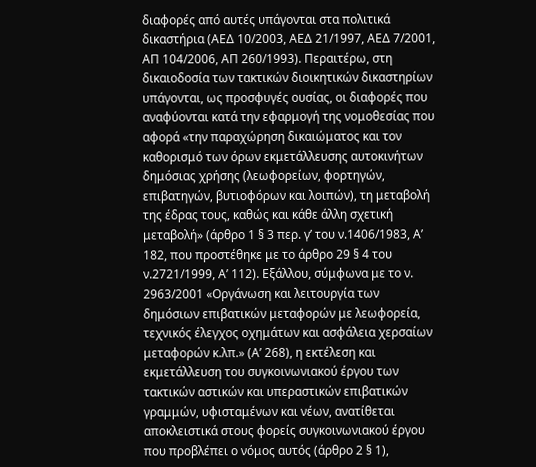διαφορές από αυτές υπάγονται στα πολιτικά δικαστήρια (ΑΕΔ 10/2003, ΑΕΔ 21/1997, ΑΕΔ 7/2001, ΑΠ 104/2006, ΑΠ 260/1993). Περαιτέρω, στη δικαιοδοσία των τακτικών διοικητικών δικαστηρίων υπάγονται, ως προσφυγές ουσίας, οι διαφορές που αναφύονται κατά την εφαρμογή της νομοθεσίας που αφορά «την παραχώρηση δικαιώματος και τον καθορισμό των όρων εκμετάλλευσης αυτοκινήτων δημόσιας χρήσης (λεωφορείων, φορτηγών, επιβατηγών, βυτιοφόρων και λοιπών), τη μεταβολή της έδρας τους, καθώς και κάθε άλλη σχετική μεταβολή» (άρθρο 1 § 3 περ. γ’ του ν.1406/1983, Α’ 182, που προστέθηκε με το άρθρο 29 § 4 του ν.2721/1999, Α’ 112). Εξάλλου, σύμφωνα με το ν. 2963/2001 «Οργάνωση και λειτουργία των δημόσιων επιβατικών μεταφορών με λεωφορεία, τεχνικός έλεγχος οχημάτων και ασφάλεια χερσαίων μεταφορών κ.λπ.» (Α’ 268), η εκτέλεση και εκμετάλλευση του συγκοινωνιακού έργου των τακτικών αστικών και υπεραστικών επιβατικών γραμμών, υφισταμένων και νέων, ανατίθεται αποκλειστικά στους φορείς συγκοινωνιακού έργου που προβλέπει ο νόμος αυτός (άρθρο 2 § 1),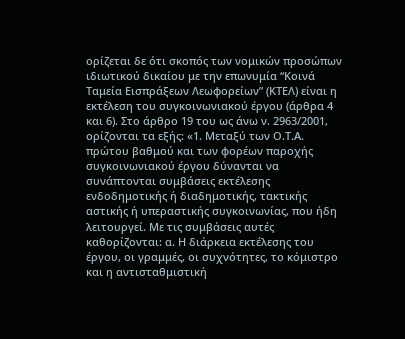ορίζεται δε ότι σκοπός των νομικών προσώπων ιδιωτικού δικαίου με την επωνυμία “Κοινά Ταμεία Εισπράξεων Λεωφορείων” (ΚΤΕΛ) είναι η εκτέλεση του συγκοινωνιακού έργου (άρθρα 4 και 6). Στο άρθρο 19 του ως άνω ν. 2963/2001, ορίζονται τα εξής: «1. Μεταξύ των Ο.Τ.Α. πρώτου βαθμού και των φορέων παροχής συγκοινωνιακού έργου δύνανται να συνάπτονται συμβάσεις εκτέλεσης ενδοδημοτικής ή διαδημοτικής, τακτικής αστικής ή υπεραστικής συγκοινωνίας, που ήδη λειτουργεί. Με τις συμβάσεις αυτές καθορίζονται: α. Η διάρκεια εκτέλεσης του έργου, οι γραμμές, οι συχνότητες, το κόμιστρο και η αντισταθμιστική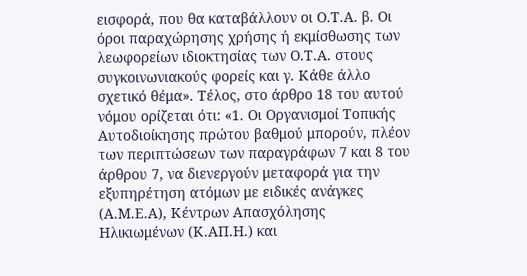εισφορά, που θα καταβάλλουν οι Ο.Τ.Α. β. Οι όροι παραχώρησης χρήσης ή εκμίσθωσης των λεωφορείων ιδιοκτησίας των Ο.Τ.Α. στους συγκοινωνιακούς φορείς και γ. Κάθε άλλο σχετικό θέμα». Τέλος, στο άρθρο 18 του αυτού νόμου ορίζεται ότι: «1. Οι Οργανισμοί Τοπικής Αυτοδιοίκησης πρώτου βαθμού μπορούν, πλέον των περιπτώσεων των παραγράφων 7 και 8 του άρθρου 7, να διενεργούν μεταφορά για την εξυπηρέτηση ατόμων με ειδικές ανάγκες (Α.Μ.Ε.Α), Κέντρων Απασχόλησης Ηλικιωμένων (Κ.ΑΠ.Η.) και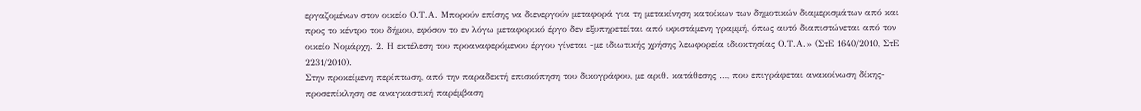εργαζομένων στον οικείο Ο.Τ.Α. Μπορούν επίσης να διενεργούν μεταφορά για τη μετακίνηση κατοίκων των δημοτικών διαμερισμάτων από και προς το κέντρο του δήμου, εφόσον το εν λόγω μεταφορικό έργο δεν εξυπηρετείται από υφιστάμενη γραμμή, όπως αυτό διαπιστώνεται από τον οικείο Νομάρχη. 2. Η εκτέλεση του προαναφερόμενου έργου γίνεται -με ιδιωτικής χρήσης λεωφορεία ιδιοκτησίας Ο.Τ.Α.» (ΣτΕ 1640/2010, ΣτΕ 2231/2010).
Στην προκείμενη περίπτωση, από την παραδεκτή επισκόπηση του δικογράφου, με αριθ. κατάθεσης …, που επιγράφεται ανακοίνωση δίκης-προσεπίκληση σε αναγκαστική παρέμβαση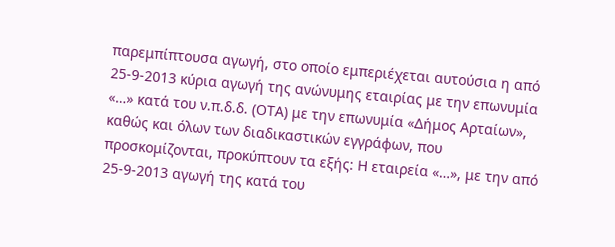παρεμπίπτουσα αγωγή, στο οποίο εμπεριέχεται αυτούσια η από 25-9-2013 κύρια αγωγή της ανώνυμης εταιρίας με την επωνυμία «…» κατά του ν.π.δ.δ. (ΟΤΑ) με την επωνυμία «Δήμος Αρταίων», καθώς και όλων των διαδικαστικών εγγράφων, που προσκομίζονται, προκύπτουν τα εξής: Η εταιρεία «…», με την από 25-9-2013 αγωγή της κατά του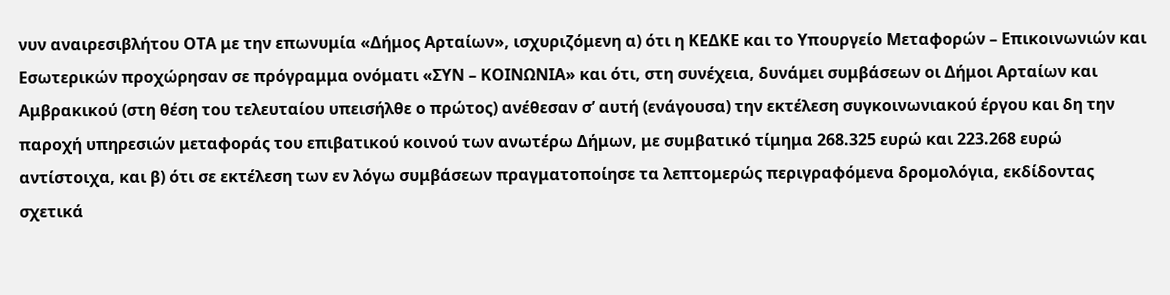νυν αναιρεσιβλήτου ΟΤΑ με την επωνυμία «Δήμος Αρταίων», ισχυριζόμενη α) ότι η ΚΕΔΚΕ και το Υπουργείο Μεταφορών – Επικοινωνιών και Εσωτερικών προχώρησαν σε πρόγραμμα ονόματι «ΣΥΝ – ΚΟΙΝΩΝΙΑ» και ότι, στη συνέχεια, δυνάμει συμβάσεων οι Δήμοι Αρταίων και Αμβρακικού (στη θέση του τελευταίου υπεισήλθε ο πρώτος) ανέθεσαν σ’ αυτή (ενάγουσα) την εκτέλεση συγκοινωνιακού έργου και δη την παροχή υπηρεσιών μεταφοράς του επιβατικού κοινού των ανωτέρω Δήμων, με συμβατικό τίμημα 268.325 ευρώ και 223.268 ευρώ αντίστοιχα, και β) ότι σε εκτέλεση των εν λόγω συμβάσεων πραγματοποίησε τα λεπτομερώς περιγραφόμενα δρομολόγια, εκδίδοντας σχετικά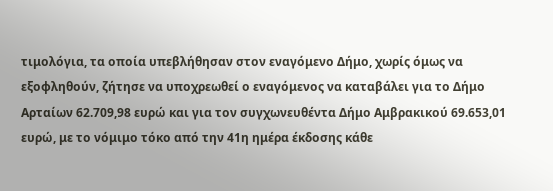τιμολόγια, τα οποία υπεβλήθησαν στον εναγόμενο Δήμο, χωρίς όμως να εξοφληθούν, ζήτησε να υποχρεωθεί ο εναγόμενος να καταβάλει για το Δήμο Αρταίων 62.709,98 ευρώ και για τον συγχωνευθέντα Δήμο Αμβρακικού 69.653,01 ευρώ, με το νόμιμο τόκο από την 41η ημέρα έκδοσης κάθε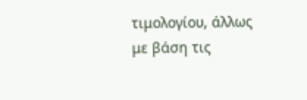τιμολογίου, άλλως με βάση τις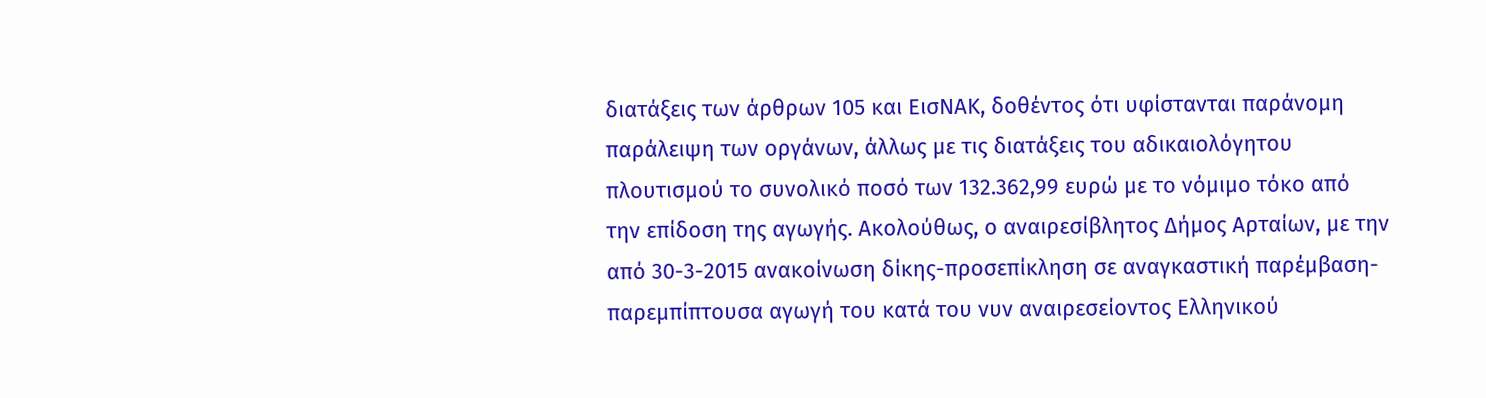διατάξεις των άρθρων 105 και ΕισΝΑΚ, δοθέντος ότι υφίστανται παράνομη παράλειψη των οργάνων, άλλως με τις διατάξεις του αδικαιολόγητου πλουτισμού το συνολικό ποσό των 132.362,99 ευρώ με το νόμιμο τόκο από την επίδοση της αγωγής. Ακολούθως, ο αναιρεσίβλητος Δήμος Αρταίων, με την από 30-3-2015 ανακοίνωση δίκης-προσεπίκληση σε αναγκαστική παρέμβαση-παρεμπίπτουσα αγωγή του κατά του νυν αναιρεσείοντος Ελληνικού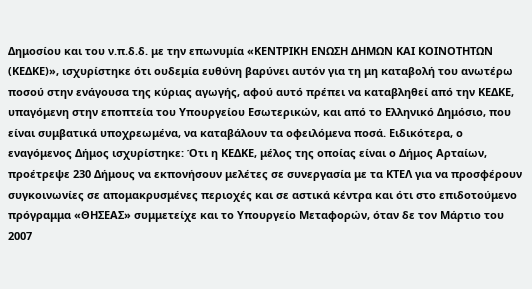Δημοσίου και του ν.π.δ.δ. με την επωνυμία «ΚΕΝΤΡΙΚΗ ΕΝΩΣΗ ΔΗΜΩΝ ΚΑΙ ΚΟΙΝΟΤΗΤΩΝ (ΚΕΔΚΕ)», ισχυρίστηκε ότι ουδεμία ευθύνη βαρύνει αυτόν για τη μη καταβολή του ανωτέρω ποσού στην ενάγουσα της κύριας αγωγής, αφού αυτό πρέπει να καταβληθεί από την ΚΕΔΚΕ, υπαγόμενη στην εποπτεία του Υπουργείου Εσωτερικών, και από το Ελληνικό Δημόσιο, που είναι συμβατικά υποχρεωμένα, να καταβάλουν τα οφειλόμενα ποσά. Ειδικότερα, ο εναγόμενος Δήμος ισχυρίστηκε: Ότι η ΚΕΔΚΕ, μέλος της οποίας είναι ο Δήμος Αρταίων, προέτρεψε 230 Δήμους να εκπονήσουν μελέτες σε συνεργασία με τα ΚΤΕΛ για να προσφέρουν συγκοινωνίες σε απομακρυσμένες περιοχές και σε αστικά κέντρα και ότι στο επιδοτούμενο πρόγραμμα «ΘΗΣΕΑΣ» συμμετείχε και το Υπουργείο Μεταφορών, όταν δε τον Μάρτιο του 2007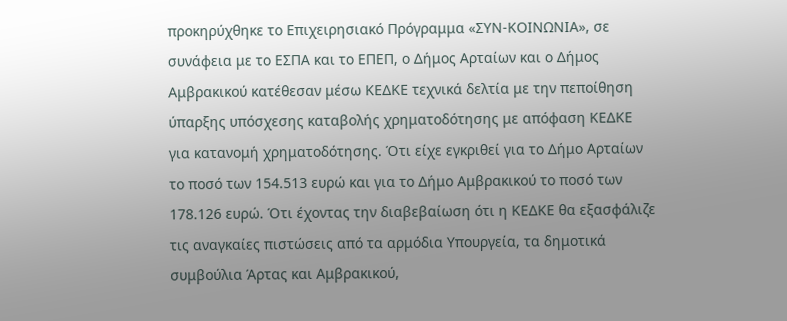προκηρύχθηκε το Επιχειρησιακό Πρόγραμμα «ΣΥΝ-ΚΟΙΝΩΝΙΑ», σε συνάφεια με το ΕΣΠΑ και το ΕΠΕΠ, ο Δήμος Αρταίων και ο Δήμος Αμβρακικού κατέθεσαν μέσω ΚΕΔΚΕ τεχνικά δελτία με την πεποίθηση ύπαρξης υπόσχεσης καταβολής χρηματοδότησης με απόφαση ΚΕΔΚΕ για κατανομή χρηματοδότησης. Ότι είχε εγκριθεί για το Δήμο Αρταίων το ποσό των 154.513 ευρώ και για το Δήμο Αμβρακικού το ποσό των 178.126 ευρώ. Ότι έχοντας την διαβεβαίωση ότι η ΚΕΔΚΕ θα εξασφάλιζε τις αναγκαίες πιστώσεις από τα αρμόδια Υπουργεία, τα δημοτικά συμβούλια Άρτας και Αμβρακικού,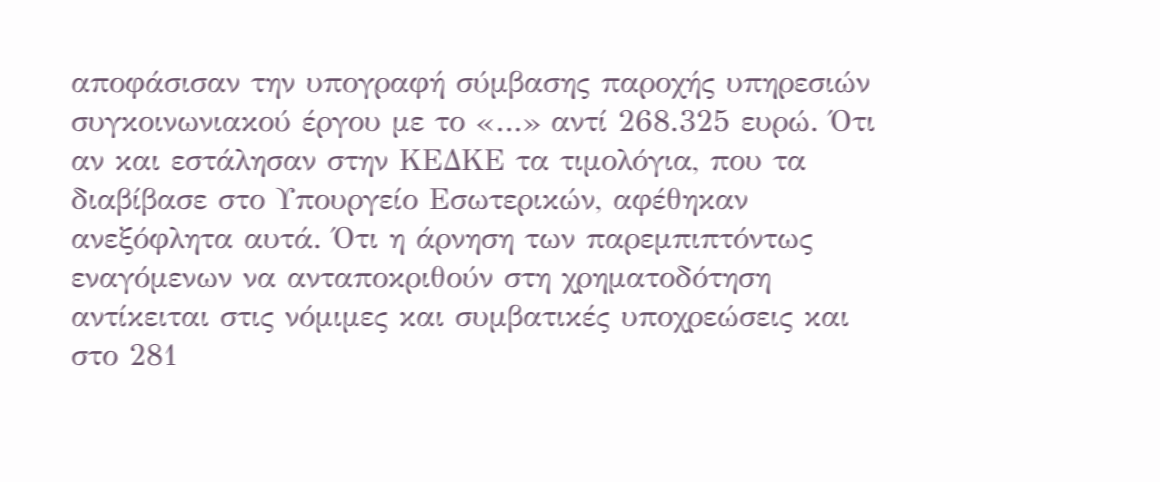αποφάσισαν την υπογραφή σύμβασης παροχής υπηρεσιών συγκοινωνιακού έργου με το «…» αντί 268.325 ευρώ. Ότι αν και εστάλησαν στην ΚΕΔΚΕ τα τιμολόγια, που τα διαβίβασε στο Υπουργείο Εσωτερικών, αφέθηκαν ανεξόφλητα αυτά. Ότι η άρνηση των παρεμπιπτόντως εναγόμενων να ανταποκριθούν στη χρηματοδότηση αντίκειται στις νόμιμες και συμβατικές υποχρεώσεις και στο 281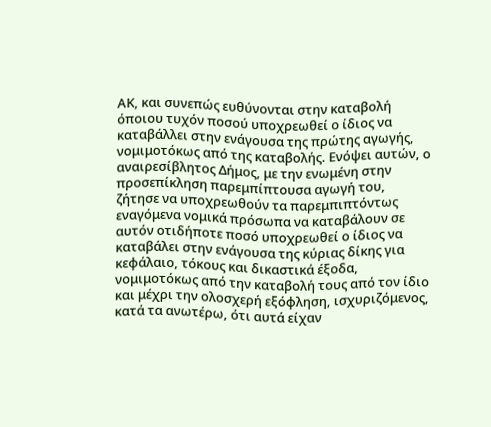ΑΚ, και συνεπώς ευθύνονται στην καταβολή όποιου τυχόν ποσού υποχρεωθεί ο ίδιος να καταβάλλει στην ενάγουσα της πρώτης αγωγής, νομιμοτόκως από της καταβολής. Ενόψει αυτών, ο αναιρεσίβλητος Δήμος, με την ενωμένη στην προσεπίκληση παρεμπίπτουσα αγωγή του, ζήτησε να υποχρεωθούν τα παρεμπιπτόντως εναγόμενα νομικά πρόσωπα να καταβάλουν σε αυτόν οτιδήποτε ποσό υποχρεωθεί ο ίδιος να καταβάλει στην ενάγουσα της κύριας δίκης για κεφάλαιο, τόκους και δικαστικά έξοδα, νομιμοτόκως από την καταβολή τους από τον ίδιο και μέχρι την ολοσχερή εξόφληση, ισχυριζόμενος, κατά τα ανωτέρω, ότι αυτά είχαν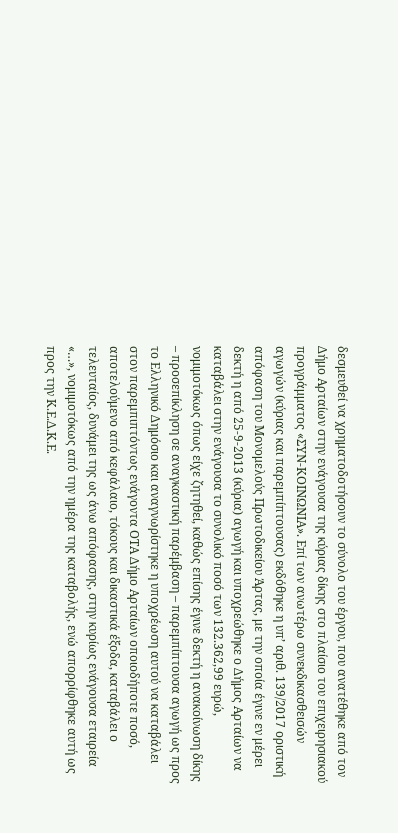δεσμευθεί να χρηματοδοτήσουν το σύνολο του έργου, που ανατέθηκε από τον Δήμο Αρταίων στην ενάγουσα της κύριας δίκης στο πλαίσιο του επιχειρησιακού προγράμματος «ΣΥΝ-ΚΟΙΝΩΝΙΑ». Επί των ανωτέρω συνεκδικασθεισών αγωγών (κύριας και παρεμπίπτουσας) εκδόθηκε η υπ’ αριθ. 139/2017 οριστική απόφαση του Μονομελούς Πρωτοδικείου Άρτας, με την οποία έγινε εν μέρει δεκτή η από 25-9-2013 (κύρια) αγωγή και υποχρεώθηκε ο Δήμος Αρταίων να καταβάλει στην ενάγουσα το συνολικό ποσό των 132.362,99 ευρώ, νομιμοτόκως όπως είχε ζητηθεί, καθώς επίσης έγινε δεκτή η ανακοίνωση δίκης – προσεπίκληση σε αναγκαστική παρέμβαση – παρεμπίπτουσα αγωγή ως προς το Ελληνικό Δημόσιο και αναγνωρίστηκε η υποχρέωση αυτού να καταβάλει στον παρεμπιπτόντως ενάγοντα ΟΤΑ Δήμο Αρταίων οποιοδήποτε ποσό, αποτελούμενο από κεφάλαιο, τόκους και δικαστικά έξοδα, καταβάλει ο τελευταίος, δυνάμει της ως άνω απόφασης, στην κυρίως ενάγουσα εταιρεία «…», νομιμοτόκως από την ημέρα της καταβολής, ενώ απορρίφθηκε αυτή ως προς την Κ.Ε.Δ.Κ.Ε.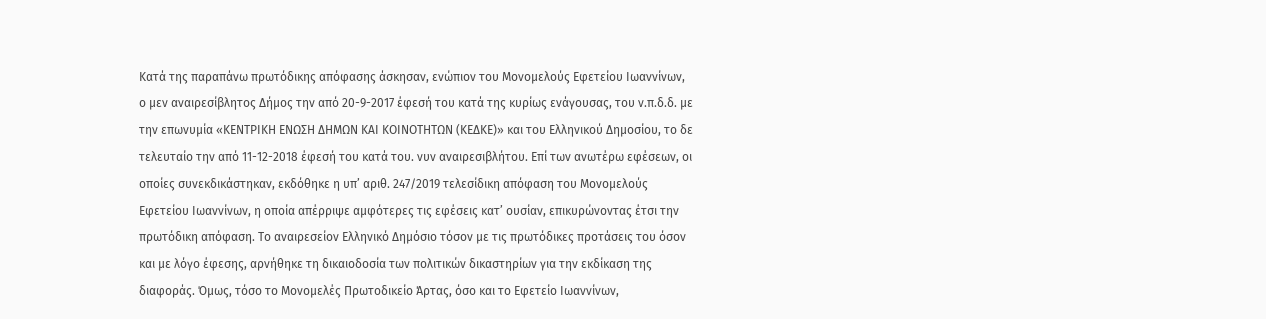Κατά της παραπάνω πρωτόδικης απόφασης άσκησαν, ενώπιον του Μονομελούς Εφετείου Ιωαννίνων, ο μεν αναιρεσίβλητος Δήμος την από 20-9-2017 έφεσή του κατά της κυρίως ενάγουσας, του ν.π.δ.δ. με την επωνυμία «ΚΕΝΤΡΙΚΗ ΕΝΩΣΗ ΔΗΜΩΝ ΚΑΙ ΚΟΙΝΟΤΗΤΩΝ (ΚΕΔΚΕ)» και του Ελληνικού Δημοσίου, το δε τελευταίο την από 11-12-2018 έφεσή του κατά του. νυν αναιρεσιβλήτου. Επί των ανωτέρω εφέσεων, οι οποίες συνεκδικάστηκαν, εκδόθηκε η υπ’ αριθ. 247/2019 τελεσίδικη απόφαση του Μονομελούς Εφετείου Ιωαννίνων, η οποία απέρριψε αμφότερες τις εφέσεις κατ’ ουσίαν, επικυρώνοντας έτσι την πρωτόδικη απόφαση. Το αναιρεσείον Ελληνικό Δημόσιο τόσον με τις πρωτόδικες προτάσεις του όσον και με λόγο έφεσης, αρνήθηκε τη δικαιοδοσία των πολιτικών δικαστηρίων για την εκδίκαση της διαφοράς. Όμως, τόσο το Μονομελές Πρωτοδικείο Άρτας, όσο και το Εφετείο Ιωαννίνων,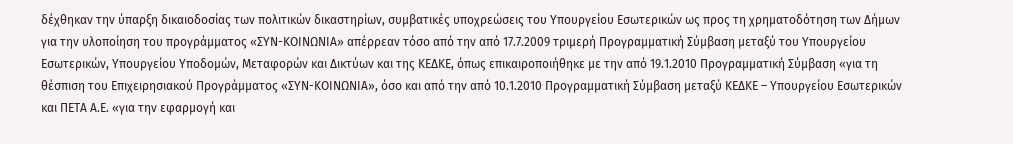δέχθηκαν την ύπαρξη δικαιοδοσίας των πολιτικών δικαστηρίων, συμβατικές υποχρεώσεις του Υπουργείου Εσωτερικών ως προς τη χρηματοδότηση των Δήμων για την υλοποίηση του προγράμματος «ΣΥΝ-ΚΟΙΝΩΝΙΑ» απέρρεαν τόσο από την από 17.7.2009 τριμερή Προγραμματική Σύμβαση μεταξύ του Υπουργείου Εσωτερικών, Υπουργείου Υποδομών, Μεταφορών και Δικτύων και της ΚΕΔΚΕ, όπως επικαιροποιήθηκε με την από 19.1.2010 Προγραμματική Σύμβαση «για τη θέσπιση του Επιχειρησιακού Προγράμματος «ΣΥΝ-ΚΟΙΝΩΝΙΑ», όσο και από την από 10.1.2010 Προγραμματική Σύμβαση μεταξύ ΚΕΔΚΕ – Υπουργείου Εσωτερικών και ΠΕΤΑ Α.Ε. «για την εφαρμογή και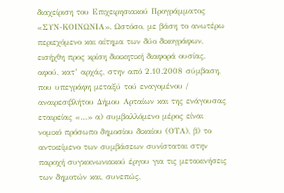διαχείριση του Επιχειρησιακού Προγράμματος «ΣΥΝ-ΚΟΙΝΩΝΙΑ». Ωστόσο, με βάση το ανωτέρω περιεχόμενο και αίτημα των δύο δικογράφων, εισήχθη προς κρίση διοικητική διαφορά ουσίας, αφού, κατ’ αρχάς, στην από 2.10.2008 σύμβαση, που υπεγράφη μεταξύ τού εναγομένου / αναιρεσιβλήτου Δήμου Αρταίων και της ενάγουσας εταιρείας «…» α) συμβαλλόμενο μέρος είναι νομικό πρόσωπο δημοσίου δικαίου (ΟΤΑ), β) το αντικείμενο των συμβάσεων συνίσταται στην παροχή συγκοινωνιακού έργου για τις μετακινήσεις των δημοτών και, συνεπώς,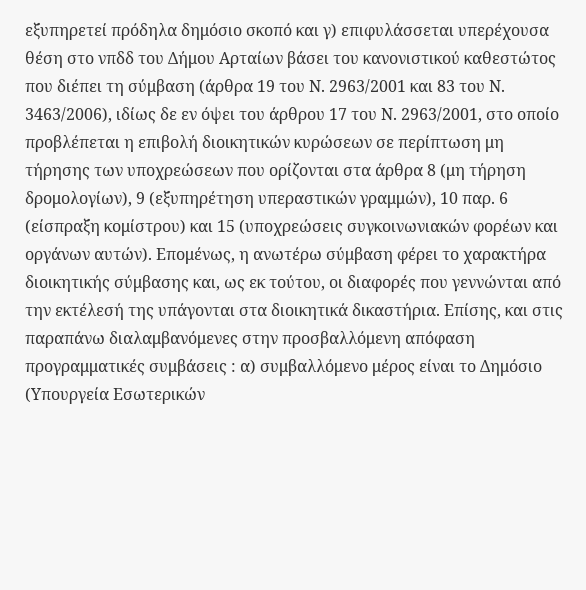εξυπηρετεί πρόδηλα δημόσιο σκοπό και γ) επιφυλάσσεται υπερέχουσα θέση στο νπδδ του Δήμου Αρταίων βάσει του κανονιστικού καθεστώτος που διέπει τη σύμβαση (άρθρα 19 του Ν. 2963/2001 και 83 του Ν. 3463/2006), ιδίως δε εν όψει του άρθρου 17 του Ν. 2963/2001, στο οποίο προβλέπεται η επιβολή διοικητικών κυρώσεων σε περίπτωση μη τήρησης των υποχρεώσεων που ορίζονται στα άρθρα 8 (μη τήρηση δρομολογίων), 9 (εξυπηρέτηση υπεραστικών γραμμών), 10 παρ. 6 (είσπραξη κομίστρου) και 15 (υποχρεώσεις συγκοινωνιακών φορέων και οργάνων αυτών). Επομένως, η ανωτέρω σύμβαση φέρει το χαρακτήρα διοικητικής σύμβασης και, ως εκ τούτου, οι διαφορές που γεννώνται από την εκτέλεσή της υπάγονται στα διοικητικά δικαστήρια. Επίσης, και στις παραπάνω διαλαμβανόμενες στην προσβαλλόμενη απόφαση προγραμματικές συμβάσεις : α) συμβαλλόμενο μέρος είναι το Δημόσιο (Υπουργεία Εσωτερικών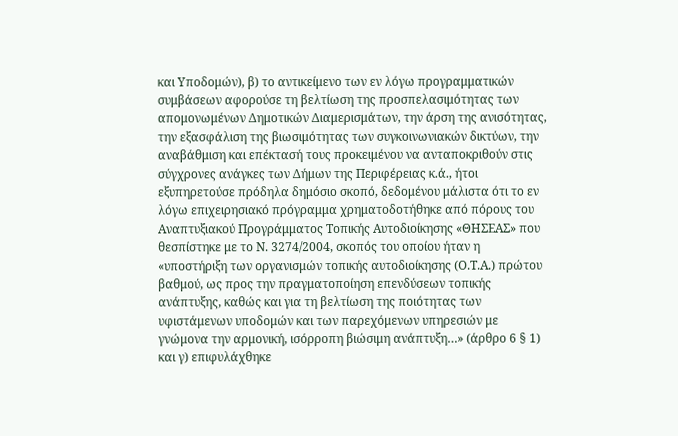και Υποδομών), β) το αντικείμενο των εν λόγω προγραμματικών συμβάσεων αφορούσε τη βελτίωση της προσπελασιμότητας των απομονωμένων Δημοτικών Διαμερισμάτων, την άρση της ανισότητας, την εξασφάλιση της βιωσιμότητας των συγκοινωνιακών δικτύων, την αναβάθμιση και επέκτασή τους προκειμένου να ανταποκριθούν στις σύγχρονες ανάγκες των Δήμων της Περιφέρειας κ.ά., ήτοι εξυπηρετούσε πρόδηλα δημόσιο σκοπό, δεδομένου μάλιστα ότι το εν λόγω επιχειρησιακό πρόγραμμα χρηματοδοτήθηκε από πόρους του Αναπτυξιακού Προγράμματος Τοπικής Αυτοδιοίκησης «ΘΗΣΕΑΣ» που θεσπίστηκε με το Ν. 3274/2004, σκοπός του οποίου ήταν η «υποστήριξη των οργανισμών τοπικής αυτοδιοίκησης (Ο.Τ.Α.) πρώτου βαθμού, ως προς την πραγματοποίηση επενδύσεων τοπικής ανάπτυξης, καθώς και για τη βελτίωση της ποιότητας των υφιστάμενων υποδομών και των παρεχόμενων υπηρεσιών με γνώμονα την αρμονική, ισόρροπη βιώσιμη ανάπτυξη…» (άρθρο 6 § 1) και γ) επιφυλάχθηκε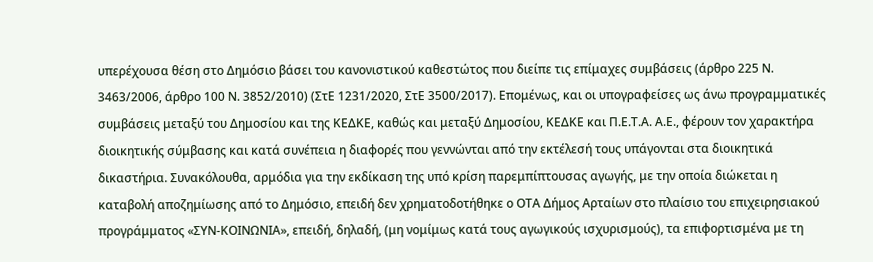υπερέχουσα θέση στο Δημόσιο βάσει του κανονιστικού καθεστώτος που διείπε τις επίμαχες συμβάσεις (άρθρο 225 Ν. 3463/2006, άρθρο 100 Ν. 3852/2010) (ΣτΕ 1231/2020, ΣτΕ 3500/2017). Επομένως, και οι υπογραφείσες ως άνω προγραμματικές συμβάσεις μεταξύ του Δημοσίου και της ΚΕΔΚΕ, καθώς και μεταξύ Δημοσίου, ΚΕΔΚΕ και Π.Ε.Τ.Α. Α.Ε., φέρουν τον χαρακτήρα διοικητικής σύμβασης και κατά συνέπεια η διαφορές που γεννώνται από την εκτέλεσή τους υπάγονται στα διοικητικά δικαστήρια. Συνακόλουθα, αρμόδια για την εκδίκαση της υπό κρίση παρεμπίπτουσας αγωγής, με την οποία διώκεται η καταβολή αποζημίωσης από το Δημόσιο, επειδή δεν χρηματοδοτήθηκε ο ΟΤΑ Δήμος Αρταίων στο πλαίσιο του επιχειρησιακού προγράμματος «ΣΥΝ-ΚΟΙΝΩΝΙΑ», επειδή, δηλαδή, (μη νομίμως κατά τους αγωγικούς ισχυρισμούς), τα επιφορτισμένα με τη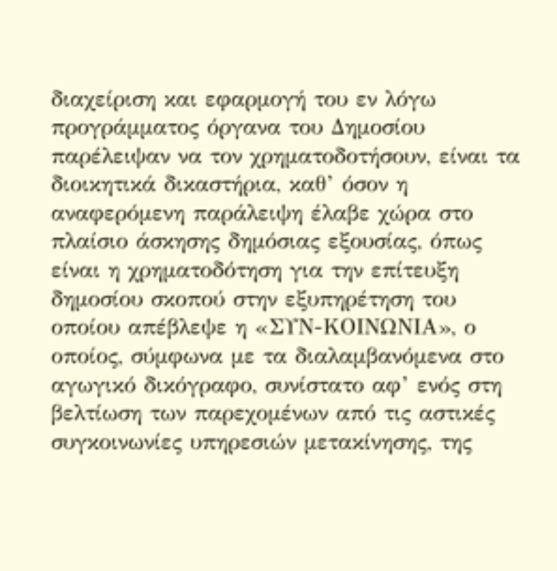διαχείριση και εφαρμογή του εν λόγω προγράμματος όργανα του Δημοσίου παρέλειψαν να τον χρηματοδοτήσουν, είναι τα διοικητικά δικαστήρια, καθ’ όσον η αναφερόμενη παράλειψη έλαβε χώρα στο πλαίσιο άσκησης δημόσιας εξουσίας, όπως είναι η χρηματοδότηση για την επίτευξη δημοσίου σκοπού στην εξυπηρέτηση του οποίου απέβλεψε η «ΣΥΝ-ΚΟΙΝΩΝΙΑ», ο οποίος, σύμφωνα με τα διαλαμβανόμενα στο αγωγικό δικόγραφο, συνίστατο αφ’ ενός στη βελτίωση των παρεχομένων από τις αστικές συγκοινωνίες υπηρεσιών μετακίνησης, της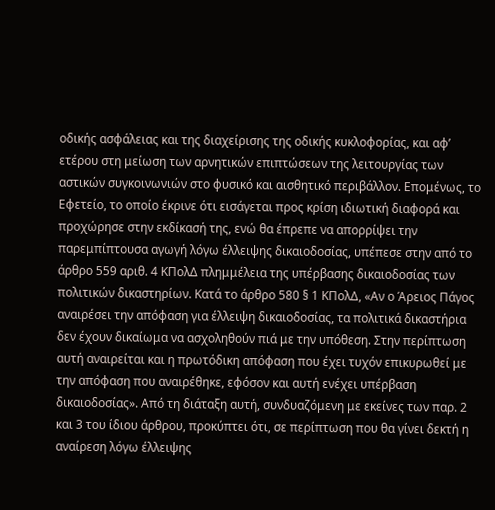οδικής ασφάλειας και της διαχείρισης της οδικής κυκλοφορίας, και αφ’ ετέρου στη μείωση των αρνητικών επιπτώσεων της λειτουργίας των αστικών συγκοινωνιών στο φυσικό και αισθητικό περιβάλλον. Επομένως, το Εφετείο, το οποίο έκρινε ότι εισάγεται προς κρίση ιδιωτική διαφορά και προχώρησε στην εκδίκασή της, ενώ θα έπρεπε να απορρίψει την παρεμπίπτουσα αγωγή λόγω έλλειψης δικαιοδοσίας, υπέπεσε στην από το άρθρο 559 αριθ. 4 ΚΠολΔ πλημμέλεια της υπέρβασης δικαιοδοσίας των πολιτικών δικαστηρίων. Κατά το άρθρο 580 § 1 ΚΠολΔ, «Αν ο Άρειος Πάγος αναιρέσει την απόφαση για έλλειψη δικαιοδοσίας, τα πολιτικά δικαστήρια δεν έχουν δικαίωμα να ασχοληθούν πιά με την υπόθεση. Στην περίπτωση αυτή αναιρείται και η πρωτόδικη απόφαση που έχει τυχόν επικυρωθεί με την απόφαση που αναιρέθηκε, εφόσον και αυτή ενέχει υπέρβαση δικαιοδοσίας». Από τη διάταξη αυτή, συνδυαζόμενη με εκείνες των παρ. 2 και 3 του ίδιου άρθρου, προκύπτει ότι, σε περίπτωση που θα γίνει δεκτή η αναίρεση λόγω έλλειψης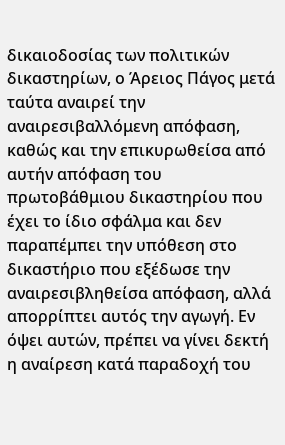δικαιοδοσίας των πολιτικών δικαστηρίων, ο Άρειος Πάγος μετά ταύτα αναιρεί την αναιρεσιβαλλόμενη απόφαση, καθώς και την επικυρωθείσα από αυτήν απόφαση του πρωτοβάθμιου δικαστηρίου που έχει το ίδιο σφάλμα και δεν παραπέμπει την υπόθεση στο δικαστήριο που εξέδωσε την αναιρεσιβληθείσα απόφαση, αλλά απορρίπτει αυτός την αγωγή. Εν όψει αυτών, πρέπει να γίνει δεκτή η αναίρεση κατά παραδοχή του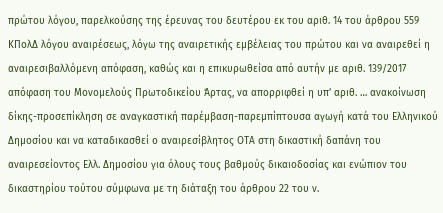πρώτου λόγου, παρελκούσης της έρευνας του δευτέρου εκ του αριθ. 14 του άρθρου 559 ΚΠολΔ λόγου αναιρέσεως, λόγω της αναιρετικής εμβέλειας του πρώτου και να αναιρεθεί η αναιρεσιβαλλόμενη απόφαση, καθώς και η επικυρωθείσα από αυτήν με αριθ. 139/2017 απόφαση του Μονομελούς Πρωτοδικείου Άρτας, να απορριφθεί η υπ’ αριθ. … ανακοίνωση δίκης-προσεπίκληση σε αναγκαστική παρέμβαση-παρεμπίπτουσα αγωγή κατά του Ελληνικού Δημοσίου και να καταδικασθεί ο αναιρεσίβλητος ΟΤΑ στη δικαστική δαπάνη του αναιρεσείοντος Ελλ. Δημοσίου για όλους τους βαθμούς δικαιοδοσίας και ενώπιον του δικαστηρίου τούτου σύμφωνα με τη διάταξη του άρθρου 22 του ν.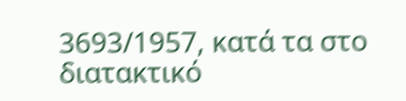3693/1957, κατά τα στο διατακτικό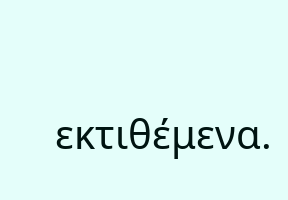εκτιθέμενα.